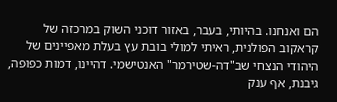הם ואנחנו. בהיותי, בעבר, באזור דוכני השוק במרכזה של קראקוב הפולנית, ראיתי למולי בובת עץ בעלת מאפיינים של היהודי הנצחי שב"דה-שטירמר" האנטישמי. דהיינו, דמות כפופה, גיבנת, אף ענק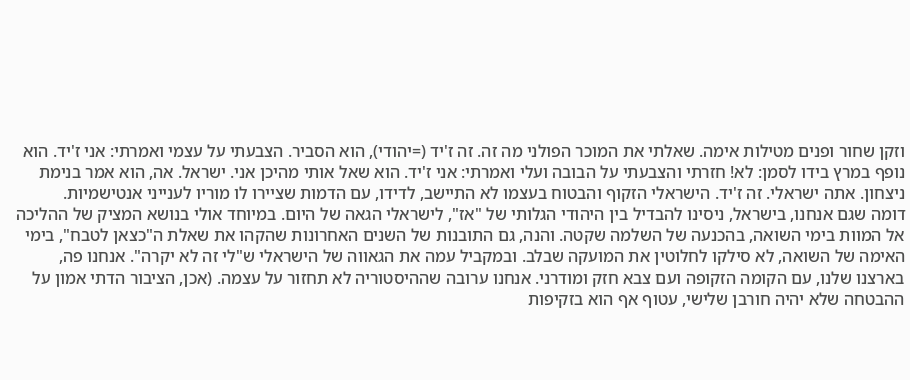וזקן שחור ופנים מטילות אימה. שאלתי את המוכר הפולני מה זה. זה ז'יד (=יהודי), הוא הסביר. הצבעתי על עצמי ואמרתי: אני ז'יד. הוא נופף במרץ בידו לסמן: לא! חזרתי והצבעתי על הבובה ועלי ואמרתי: אני ז'יד. הוא שאל אותי מהיכן אני. ישראל. אה, הוא אמר בנימת ניצחון. אתה ישראלי. זה ז'יד. הישראלי הזקוף והבטוח בעצמו לא התיישב, לדידו, עם הדמות שציירו לו מוריו לענייני אנטישמיות.
דומה שגם אנחנו, בישראל, ניסינו להבדיל בין היהודי הגלותי של "אז", לישראלי הגאה של היום. במיוחד אולי בנושא המציק של ההליכה אל המוות בימי השואה, בהכנעה של השלמה שקטה. והנה, גם התובנות של השנים האחרונות שהקהו את שאלת ה"כצאן לטבח", בימי האימה של השואה, לא סילקו לחלוטין את המועקה שבלב. ובמקביל עמה את הגאווה של הישראלי ש"לי זה לא יקרה". אנחנו פה, בארצנו שלנו, עם הקומה הזקופה ועם צבא חזק ומודרני. אנחנו ערובה שההיסטוריה לא תחזור על עצמה. (אכן, הציבור הדתי אמון על ההבטחה שלא יהיה חורבן שלישי, עטוף אף הוא בזקיפות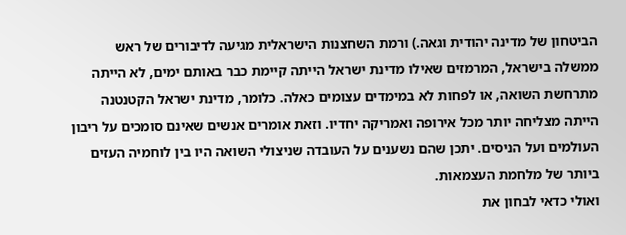הביטחון של מדינה יהודית וגאה.) ורמת השחצנות הישראלית מגיעה לדיבורים של ראש ממשלה בישראל, המרמזים שאילו מדינת ישראל הייתה קיימת כבר באותם ימים, לא הייתה מתרחשת השואה, או לפחות לא במימדים עצומים כאלה. כלומר, מדינת ישראל הקטנטנה הייתה מצליחה יותר מכל אירופה ואמריקה יחדיו. וזאת אומרים אנשים שאינם סומכים על ריבון העולמים ועל הניסים. יתכן שהם נשענים על העובדה שניצולי השואה היו בין לוחמיה העזים ביותר של מלחמת העצמאות.
ואולי כדאי לבחון את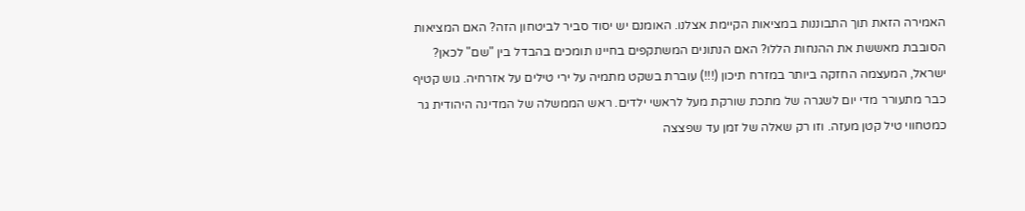האמירה הזאת תוך התבוננות במציאות הקיימת אצלנו. האומנם יש יסוד סביר לביטחון הזה? האם המציאות הסובבת מאששת את ההנחות הללו? האם הנתונים המשתקפים בחיינו תומכים בהבדל בין "שם" לכאן?
ישראל, המעצמה החזקה ביותר במזרח תיכון (!!!) עוברת בשקט מתמיה על ירי טילים על אזרחיה. גוש קטיף כבר מתעורר מדי יום לשגרה של מתכת שורקת מעל לראשי ילדים. ראש הממשלה של המדינה היהודית גר כמטחווי טיל קטן מעזה. וזו רק שאלה של זמן עד שפצצה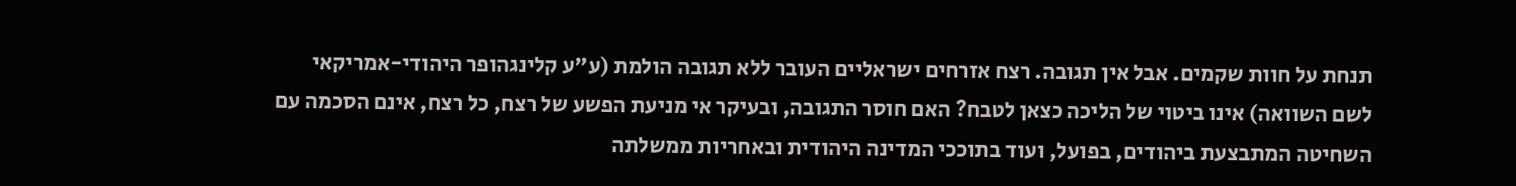תנחת על חוות שקמים. אבל אין תגובה. רצח אזרחים ישראליים העובר ללא תגובה הולמת (ע"ע קלינגהופר היהודי-אמריקאי לשם השוואה) אינו ביטוי של הליכה כצאן לטבח? האם חוסר התגובה, ובעיקר אי מניעת הפשע של רצח, כל רצח, אינם הסכמה עם השחיטה המתבצעת ביהודים, בפועל, ועוד בתוככי המדינה היהודית ובאחריות ממשלתה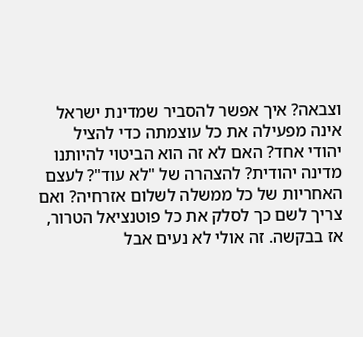וצבאה? איך אפשר להסביר שמדינת ישראל אינה מפעילה את כל עוצמתה כדי להציל יהודי אחד? האם לא זה הוא הביטוי להיותנו מדינה יהודית? להצהרה של "לא עוד"? לעצם האחריות של כל ממשלה לשלום אזרחיה? ואם צריך לשם כך לסלק את כל פוטנציאל הטרור, אז בבקשה. זה אולי לא נעים אבל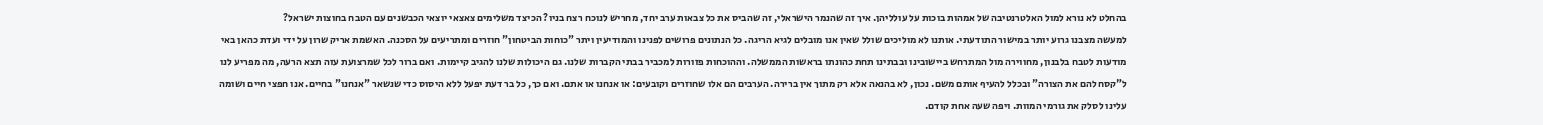בהחלט לא נורא למול האלטרנטיבה של אמהות בוכות על עולליהן. איך זה שהנמר הישראלי, זה שהביס את כל צבאות ערב יחד, מחריש לנוכח רצח בניו? הכיצד משלימים צאצאי יוצאי הכבשנים עם הטבח בחוצות ישראל?
למעשה מצבנו גרוע יותר במישור התודעתי. אותנו לא מוליכים שולל שאין אנו מובלים לגיא הריגה. כל הנתונים פרושים לפנינו והמודיעין ויתר "כוחות הביטחון" חוזרים ומתריעים על הסכנה. האשמת אריק שרון על ידי ועדת כהאן באי מודעות לטבח בלבנון, מחווירה מול המתרחש ביישובינו ובבתינו תחת כהונתו בראשות הממשלה. וההוכחות פזורות למכביר בבתי הקברות שלנו. גם היכולות שלנו להגיב קיימות. ואם ברור לכל שמרצועת עזה תצא הרעה, מה מפריע לנו ל"קסח להם את הצורה" ובכלל להעיף אותם משם. נכון, לא בהנאה אלא רק מתוך אין ברירה. הערבים הם אלו שחוזרים וקובעים: או אנחנו או אתם. ואם כך, כל בר דעת יפעל ללא היסוס כדי שנשאר "אנחנו" בחיים. אנו חפצי חיים ושומה עלינו לסלק את גורמי המוות. ויפה שעה אחת קודם.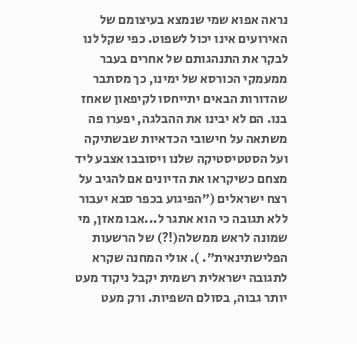נראה אפוא שמי שנמצא בעיצומם של האירועים אינו יכול לשפוט. כפי שקל לנו לבקר את התנהגותם של אחרים בעבר ממעמקי הכורסא של ימינו, כך מסתבר שהדורות הבאים יתייחסו לקיפאון שאחז בנו. הם לא יבינו את ההבלגה, יפערו פה משתאה על חישובי הכדאיות שבשתיקה ועל הסטטיסטיקה שלנו ויסובבו אצבע ליד מצחם כשיקראו את הדיונים אם להגיב על רצח ישראלים ("הפיגוע בכפר סבא יעבור ללא תגובה כי הוא אתגר ל...אבו מאזן, מי שמונה לראש ממשלה(!?) של הרשעות הפלישתינאית". ). אולי המחנה שקרא לתגובה ישראלית רשמית יקבל ניקוד מעט יותר גבוה, בסולם השפיות. ורק מעט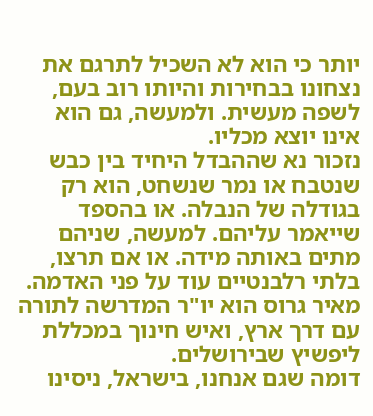יותר כי הוא לא השכיל לתרגם את נצחונו בבחירות והיותו רוב בעם, לשפה מעשית. ולמעשה, גם הוא אינו יוצא מכליו.
נזכור נא שההבדל היחיד בין כבש שנטבח או נמר שנשחט, הוא רק בגודלה של הנבלה. או בהספד שייאמר עליהם. למעשה, שניהם מתים באותה מידה. או אם תרצו, בלתי רלבנטיים עוד על פני האדמה.
מאיר גרוס הוא יו"ר המדרשה לתורה עם דרך ארץ, ואיש חינוך במכללת ליפשיץ שבירושלים.
דומה שגם אנחנו, בישראל, ניסינו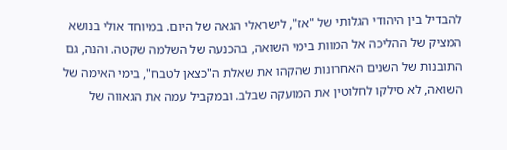להבדיל בין היהודי הגלותי של "אז", לישראלי הגאה של היום. במיוחד אולי בנושא המציק של ההליכה אל המוות בימי השואה, בהכנעה של השלמה שקטה. והנה, גם התובנות של השנים האחרונות שהקהו את שאלת ה"כצאן לטבח", בימי האימה של השואה, לא סילקו לחלוטין את המועקה שבלב. ובמקביל עמה את הגאווה של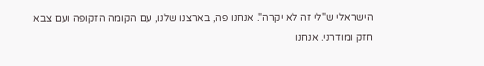הישראלי ש"לי זה לא יקרה". אנחנו פה, בארצנו שלנו, עם הקומה הזקופה ועם צבא חזק ומודרני. אנחנו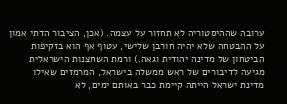ערובה שההיסטוריה לא תחזור על עצמה. (אכן, הציבור הדתי אמון על ההבטחה שלא יהיה חורבן שלישי, עטוף אף הוא בזקיפות הביטחון של מדינה יהודית וגאה.) ורמת השחצנות הישראלית מגיעה לדיבורים של ראש ממשלה בישראל, המרמזים שאילו מדינת ישראל הייתה קיימת כבר באותם ימים, לא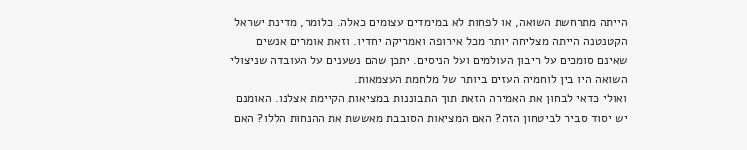הייתה מתרחשת השואה, או לפחות לא במימדים עצומים כאלה. כלומר, מדינת ישראל הקטנטנה הייתה מצליחה יותר מכל אירופה ואמריקה יחדיו. וזאת אומרים אנשים שאינם סומכים על ריבון העולמים ועל הניסים. יתכן שהם נשענים על העובדה שניצולי השואה היו בין לוחמיה העזים ביותר של מלחמת העצמאות.
ואולי כדאי לבחון את האמירה הזאת תוך התבוננות במציאות הקיימת אצלנו. האומנם יש יסוד סביר לביטחון הזה? האם המציאות הסובבת מאששת את ההנחות הללו? האם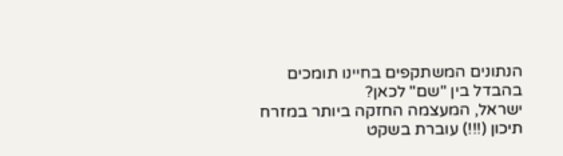הנתונים המשתקפים בחיינו תומכים בהבדל בין "שם" לכאן?
ישראל, המעצמה החזקה ביותר במזרח תיכון (!!!) עוברת בשקט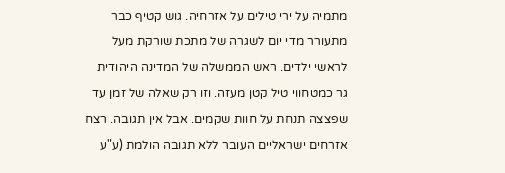מתמיה על ירי טילים על אזרחיה. גוש קטיף כבר מתעורר מדי יום לשגרה של מתכת שורקת מעל לראשי ילדים. ראש הממשלה של המדינה היהודית גר כמטחווי טיל קטן מעזה. וזו רק שאלה של זמן עד שפצצה תנחת על חוות שקמים. אבל אין תגובה. רצח אזרחים ישראליים העובר ללא תגובה הולמת (ע"ע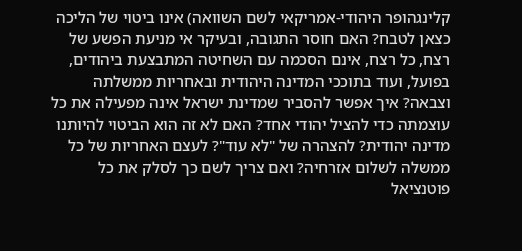קלינגהופר היהודי-אמריקאי לשם השוואה) אינו ביטוי של הליכה כצאן לטבח? האם חוסר התגובה, ובעיקר אי מניעת הפשע של רצח, כל רצח, אינם הסכמה עם השחיטה המתבצעת ביהודים, בפועל, ועוד בתוככי המדינה היהודית ובאחריות ממשלתה וצבאה? איך אפשר להסביר שמדינת ישראל אינה מפעילה את כל עוצמתה כדי להציל יהודי אחד? האם לא זה הוא הביטוי להיותנו מדינה יהודית? להצהרה של "לא עוד"? לעצם האחריות של כל ממשלה לשלום אזרחיה? ואם צריך לשם כך לסלק את כל פוטנציאל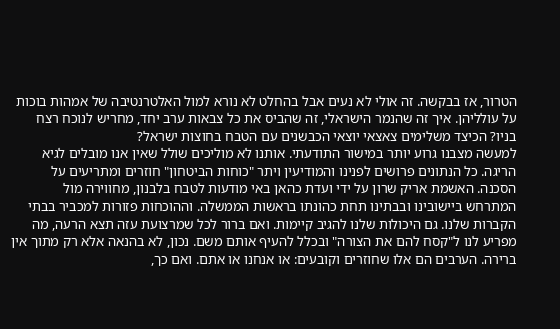הטרור, אז בבקשה. זה אולי לא נעים אבל בהחלט לא נורא למול האלטרנטיבה של אמהות בוכות על עולליהן. איך זה שהנמר הישראלי, זה שהביס את כל צבאות ערב יחד, מחריש לנוכח רצח בניו? הכיצד משלימים צאצאי יוצאי הכבשנים עם הטבח בחוצות ישראל?
למעשה מצבנו גרוע יותר במישור התודעתי. אותנו לא מוליכים שולל שאין אנו מובלים לגיא הריגה. כל הנתונים פרושים לפנינו והמודיעין ויתר "כוחות הביטחון" חוזרים ומתריעים על הסכנה. האשמת אריק שרון על ידי ועדת כהאן באי מודעות לטבח בלבנון, מחווירה מול המתרחש ביישובינו ובבתינו תחת כהונתו בראשות הממשלה. וההוכחות פזורות למכביר בבתי הקברות שלנו. גם היכולות שלנו להגיב קיימות. ואם ברור לכל שמרצועת עזה תצא הרעה, מה מפריע לנו ל"קסח להם את הצורה" ובכלל להעיף אותם משם. נכון, לא בהנאה אלא רק מתוך אין ברירה. הערבים הם אלו שחוזרים וקובעים: או אנחנו או אתם. ואם כך,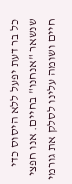כל בר דעת יפעל ללא היסוס כדי שנשאר "אנחנו" בחיים. אנו חפצי חיים ושומה עלינו לסלק את גורמי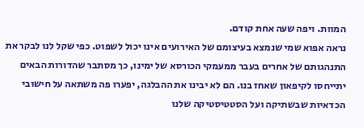המוות. ויפה שעה אחת קודם.
נראה אפוא שמי שנמצא בעיצומם של האירועים אינו יכול לשפוט. כפי שקל לנו לבקר את התנהגותם של אחרים בעבר ממעמקי הכורסא של ימינו, כך מסתבר שהדורות הבאים יתייחסו לקיפאון שאחז בנו. הם לא יבינו את ההבלגה, יפערו פה משתאה על חישובי הכדאיות שבשתיקה ועל הסטטיסטיקה שלנו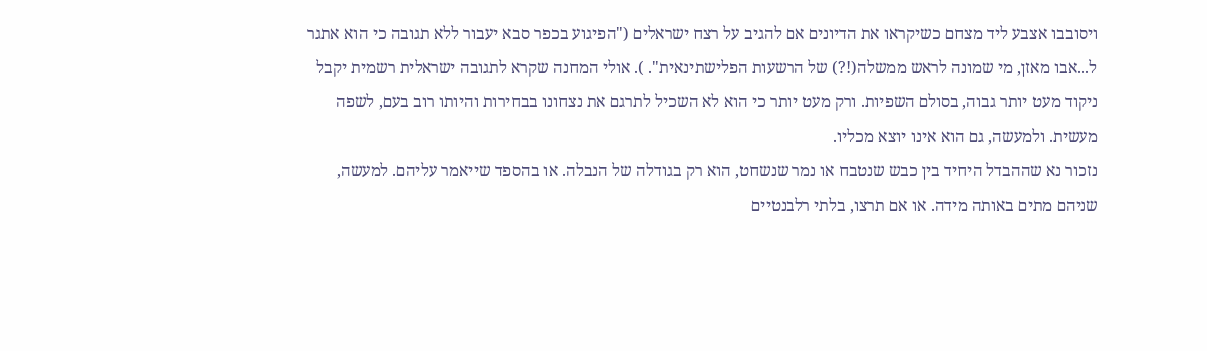ויסובבו אצבע ליד מצחם כשיקראו את הדיונים אם להגיב על רצח ישראלים ("הפיגוע בכפר סבא יעבור ללא תגובה כי הוא אתגר ל...אבו מאזן, מי שמונה לראש ממשלה(!?) של הרשעות הפלישתינאית". ). אולי המחנה שקרא לתגובה ישראלית רשמית יקבל ניקוד מעט יותר גבוה, בסולם השפיות. ורק מעט יותר כי הוא לא השכיל לתרגם את נצחונו בבחירות והיותו רוב בעם, לשפה מעשית. ולמעשה, גם הוא אינו יוצא מכליו.
נזכור נא שההבדל היחיד בין כבש שנטבח או נמר שנשחט, הוא רק בגודלה של הנבלה. או בהספד שייאמר עליהם. למעשה, שניהם מתים באותה מידה. או אם תרצו, בלתי רלבנטיים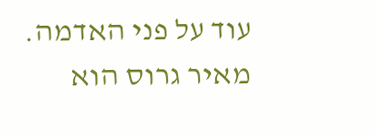עוד על פני האדמה.
מאיר גרוס הוא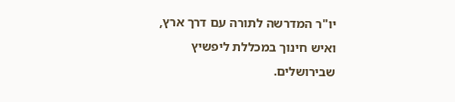יו"ר המדרשה לתורה עם דרך ארץ, ואיש חינוך במכללת ליפשיץ שבירושלים.